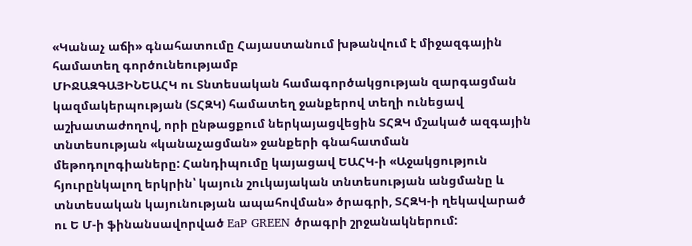«Կանաչ աճի» գնահատումը Հայաստանում խթանվում է միջազգային համատեղ գործունեությամբ
ՄԻՋԱԶԳԱՅԻՆԵԱՀԿ ու Տնտեսական համագործակցության զարգացման կազմակերպության (ՏՀԶԿ) համատեղ ջանքերով տեղի ունեցավ աշխատաժողով, որի ընթացքում ներկայացվեցին ՏՀԶԿ մշակած ազգային տնտեսության «կանաչացման» ջանքերի գնահատման մեթոդոլոգիաները: Հանդիպումը կայացավ ԵԱՀԿ-ի «Աջակցություն հյուրընկալող երկրին՝ կայուն շուկայական տնտեսության անցմանը և տնտեսական կայունության ապահովման» ծրագրի, ՏՀԶԿ-ի ղեկավարած ու Ե Մ-ի ֆինանսավորված EaP GREEN ծրագրի շրջանակներում: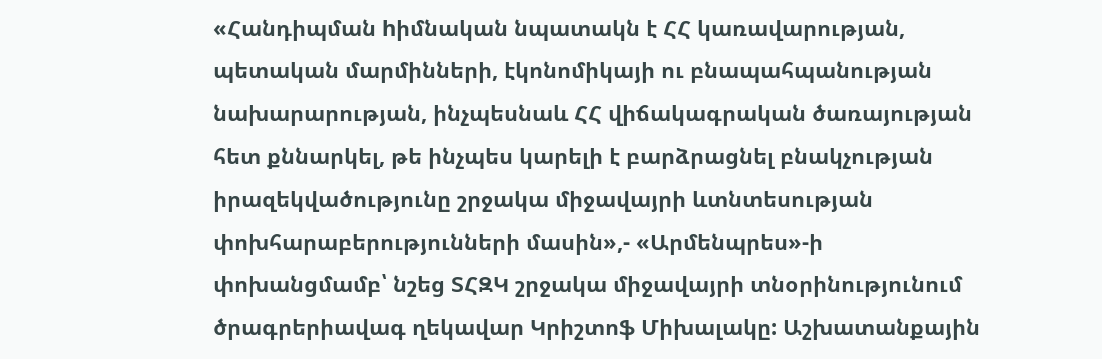«Հանդիպման hիմնական նպատակն է ՀՀ կառավարության, պետական մարմինների, էկոնոմիկայի ու բնապահպանության նախարարության, ինչպեսնաև ՀՀ վիճակագրական ծառայության հետ քննարկել, թե ինչպես կարելի է բարձրացնել բնակչության իրազեկվածությունը շրջակա միջավայրի ևտնտեսության փոխհարաբերությունների մասին»,- «Արմենպրես»-ի փոխանցմամբ՝ նշեց ՏՀԶԿ շրջակա միջավայրի տնօրինությունում ծրագրերիավագ ղեկավար Կրիշտոֆ Միխալակը: Աշխատանքային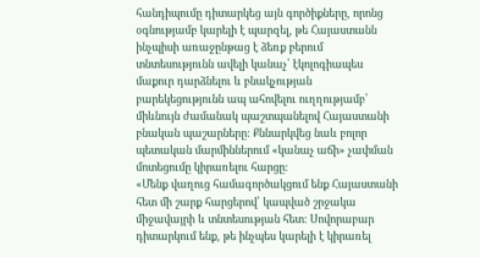հանդիպումը դիտարկեց այն գործիքները, որոնց օգնությամբ կարելի է պարզել, թե Հայաստանն ինչպիսի առաջընթաց է ձեռք բերում տնտեսությունն ավելի կանաչ՝ էկոլոգիապես մաքուր դարձնելու և բնակչության բարեկեցությունն ապ ահովելու ուղղությամբ՝ միևնույն ժամանակ պաշտպանելով Հայաստանի բնական պաշարները: Քննարկվեց նաև բոլոր պետական մարմիններում «կանաչ աճի» չափման մոտեցումը կիրառելու հարցը:
«Մենք վաղուց համագործակցում ենք Հայաստանի հետ մի շարք հարցերով՝ կապված շրջակա միջավայրի և տնտեսության հետ: Սովորաբար դիտարկում ենք, թե ինչպես կարելի է կիրառել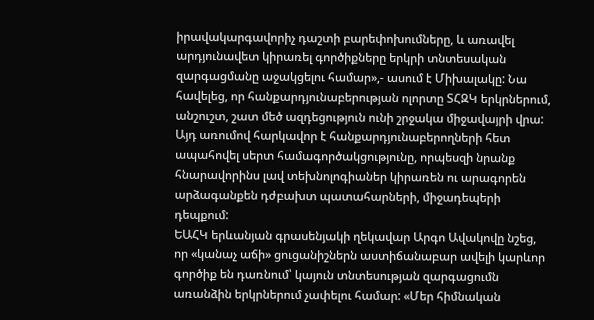իրավակարգավորիչ դաշտի բարեփոխումները, և առավել արդյունավետ կիրառել գործիքները երկրի տնտեսական զարգացմանը աջակցելու համար»,- ասում է Միխալակը: Նա հավելեց, որ հանքարդյունաբերության ոլորտը ՏՀԶԿ երկրներում, անշուշտ, շատ մեծ ազդեցություն ունի շրջակա միջավայրի վրա: Այդ առումով հարկավոր է հանքարդյունաբերողների հետ ապահովել սերտ համագործակցությունը, որպեսզի նրանք հնարավորինս լավ տեխնոլոգիաներ կիրառեն ու արագորեն արձագանքեն դժբախտ պատահարների, միջադեպերի դեպքում:
ԵԱՀԿ երևանյան գրասենյակի ղեկավար Արգո Ավակովը նշեց, որ «կանաչ աճի» ցուցանիշներն աստիճանաբար ավելի կարևոր գործիք են դառնում՝ կայուն տնտեսության զարգացումն առանձին երկրներում չափելու համար: «Մեր հիմնական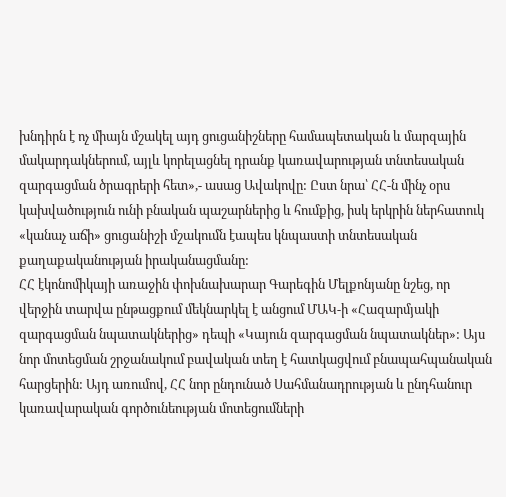խնդիրն է ոչ միայն մշակել այդ ցուցանիշները համապետական և մարզային մակարդակներում, այլև կորելացնել դրանք կառավարության տնտեսական զարգացման ծրագրերի հետ»,- ասաց Ավակովը: Ըստ նրա՝ ՀՀ-ն մինչ օրս կախվածություն ունի բնական պաշարներից և հումքից, իսկ երկրին ներհատուկ «կանաչ աճի» ցուցանիշի մշակումն էապես կնպաստի տնտեսական քաղաքականության իրականացմանը:
ՀՀ էկոնոմիկայի առաջին փոխնախարար Գարեգին Մելքոնյանը նշեց, որ վերջին տարվա ընթացքում մեկնարկել է անցում ՄԱԿ-ի «Հազարմյակի զարգացման նպատակներից» դեպի «Կայուն զարգացման նպատակներ»: Այս նոր մոտեցման շրջանակում բավական տեղ է հատկացվում բնապահպանական հարցերին: Այդ առումով, ՀՀ նոր ընդունած Սահմանադրության և ընդհանուր կառավարական գործունեության մոտեցումների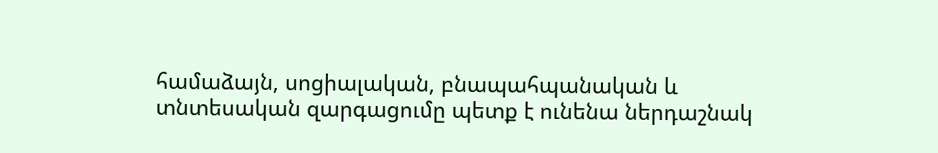համաձայն, սոցիալական, բնապահպանական և տնտեսական զարգացումը պետք է ունենա ներդաշնակ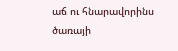աճ ու հնարավորինս ծառայի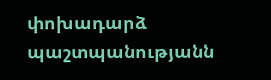փոխադարձ պաշտպանությանն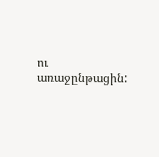ու առաջընթացին: